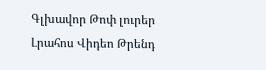Գլխավոր Թոփ լուրեր Լրահոս Վիդեո Թրենդ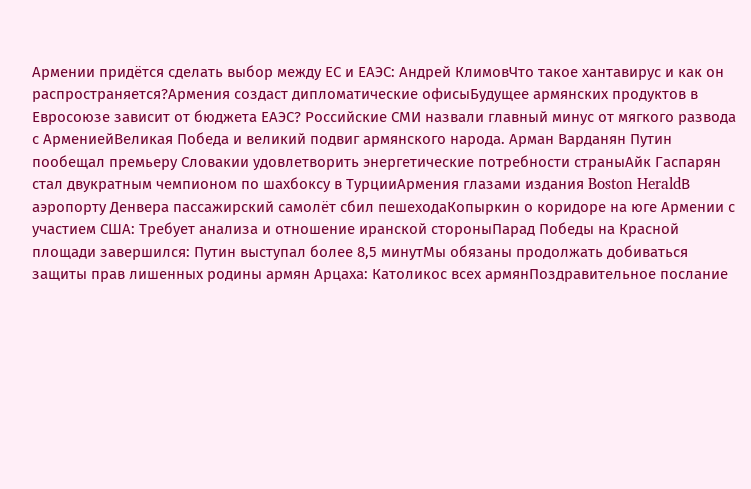Армении придётся сделать выбор между ЕС и ЕАЭС: Андрей КлимовЧто такое хантавирус и как он распространяется?Армения создаст дипломатические офисыБудущее армянских продуктов в Евросоюзе зависит от бюджета ЕАЭС? Российские СМИ назвали главный минус от мягкого развода с АрмениейВеликая Победа и великий подвиг армянского народа. Арман Варданян Путин пообещал премьеру Словакии удовлетворить энергетические потребности страныАйк Гаспарян стал двукратным чемпионом по шахбоксу в ТурцииАрмения глазами издания Boston HeraldВ аэропорту Денвера пассажирский самолёт сбил пешеходаКопыркин о коридоре на юге Армении с участием США: Требует анализа и отношение иранской стороныПарад Победы на Красной площади завершился: Путин выступал более 8,5 минутМы обязаны продолжать добиваться защиты прав лишенных родины армян Арцаха: Католикос всех армянПоздравительное послание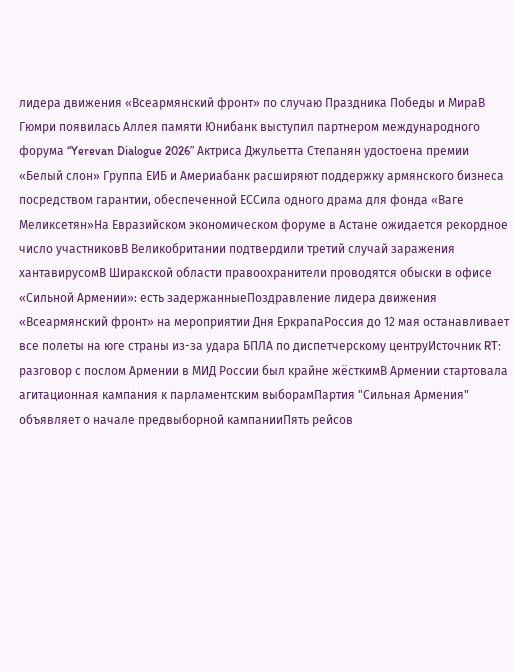лидера движения «Всеармянский фронт» по случаю Праздника Победы и МираВ Гюмри появилась Аллея памяти Юнибанк выступил партнером международного форума “Yerevan Dialogue 2026” Актриса Джульетта Степанян удостоена премии «Белый слон» Группа ЕИБ и Америабанк расширяют поддержку армянского бизнеса посредством гарантии, обеспеченной ЕССила одного драма для фонда «Ваге Меликсетян»На Евразийском экономическом форуме в Астане ожидается рекордное число участниковВ Великобритании подтвердили третий случай заражения хантавирусомВ Ширакской области правоохранители проводятся обыски в офисе «Сильной Армении»: есть задержанныеПоздравление лидера движения «Всеармянский фронт» на мероприятии Дня ЕркрапаРоссия до 12 мая останавливает все полеты на юге страны из-за удара БПЛА по диспетчерскому центруИсточник RT: разговор с послом Армении в МИД России был крайне жёсткимВ Армении стартовала агитационная кампания к парламентским выборамПартия "Сильная Армения" объявляет о начале предвыборной кампанииПять рейсов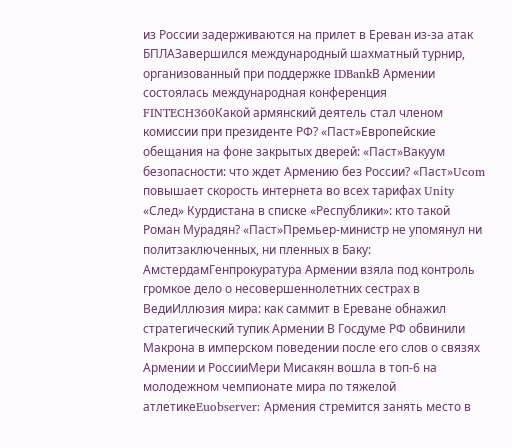из России задерживаются на прилет в Ереван из-за атак БПЛАЗавершился международный шахматный турнир, организованный при поддержке IDBankВ Армении состоялась международная конференция FINTECH360Какой армянский деятель стал членом комиссии при президенте РФ? «Паст»Европейские обещания на фоне закрытых дверей: «Паст»Вакуум безопасности: что ждет Армению без России? «Паст»Ucom повышает скорость интернета во всех тарифах Unity «След» Курдистана в списке «Республики»: кто такой Роман Мурадян? «Паст»Премьер-министр не упомянул ни политзаключенных, ни пленных в Баку: АмстердамГенпрокуратура Армении взяла под контроль громкое дело о несовершеннолетних сестрах в ВедиИллюзия мира: как саммит в Ереване обнажил стратегический тупик Армении В Госдуме РФ обвинили Макрона в имперском поведении после его слов о связях Армении и РоссииМери Мисакян вошла в топ-6 на молодежном чемпионате мира по тяжелой атлетикеEuobserver: Армения стремится занять место в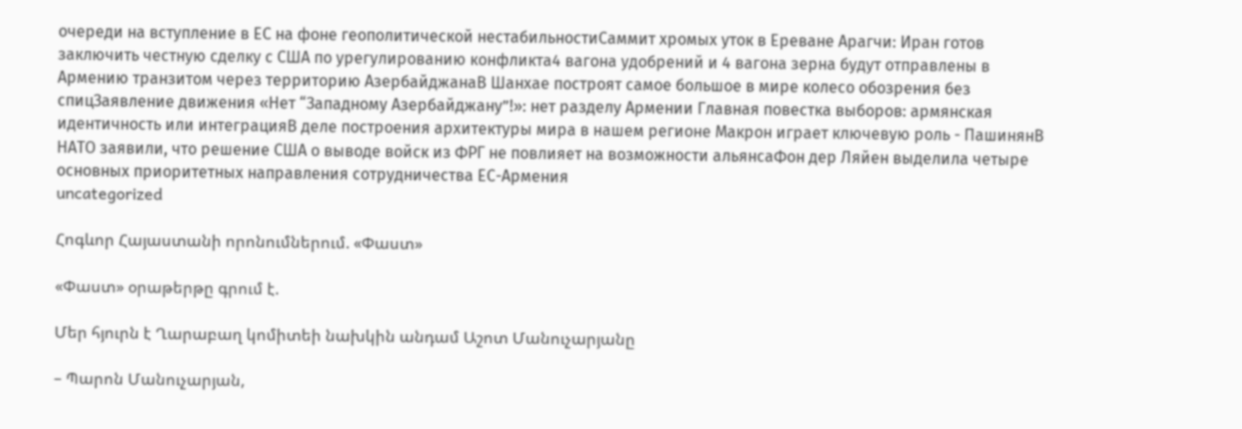очереди на вступление в ЕС на фоне геополитической нестабильностиСаммит хромых уток в Ереване Арагчи: Иран готов заключить честную сделку с США по урегулированию конфликта4 вагона удобрений и 4 вагона зерна будут отправлены в Армению транзитом через территорию АзербайджанаВ Шанхае построят самое большое в мире колесо обозрения без спицЗаявление движения «Нет “Западному Азербайджану”!»: нет разделу Армении Главная повестка выборов: армянская идентичность или интеграцияВ деле построения архитектуры мира в нашем регионе Макрон играет ключевую роль - ПашинянВ НАТО заявили, что решение США о выводе войск из ФРГ не повлияет на возможности альянсаФон дер Ляйен выделила четыре основных приоритетных направления сотрудничества ЕС-Армения
uncategorized

Հոգևոր Հայաստանի որոնումներում. «Փաստ»

«Փաստ» օրաթերթը գրում է.

Մեր հյուրն է Ղարաբաղ կոմիտեի նախկին անդամ Աշոտ Մանուչարյանը

– Պարոն Մանուչարյան,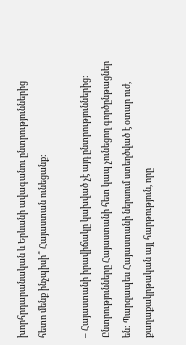խորհրդարանական և Երևանի ավագանու ընտրություններից հետո մենք ինչպիսի՞ Հայաստան ունեցանք:

– Հայաստանի իրավիճակը կախված չէ այդ ընտրություններից: Ընտրությունները Հայաստանի հետ կապ չունեցող գործընթացներ են: Պարզապես Հայաստանի ներսում ստեղծված է օտար ուժ, քաղաքակրթական այլ հարթություն, որը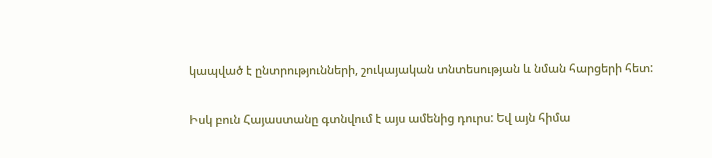կապված է ընտրությունների, շուկայական տնտեսության և նման հարցերի հետ:

Իսկ բուն Հայաստանը գտնվում է այս ամենից դուրս: Եվ այն հիմա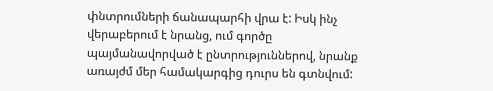փնտրումների ճանապարհի վրա է: Իսկ ինչ վերաբերում է նրանց, ում գործը պայմանավորված է ընտրություններով, նրանք առայժմ մեր համակարգից դուրս են գտնվում: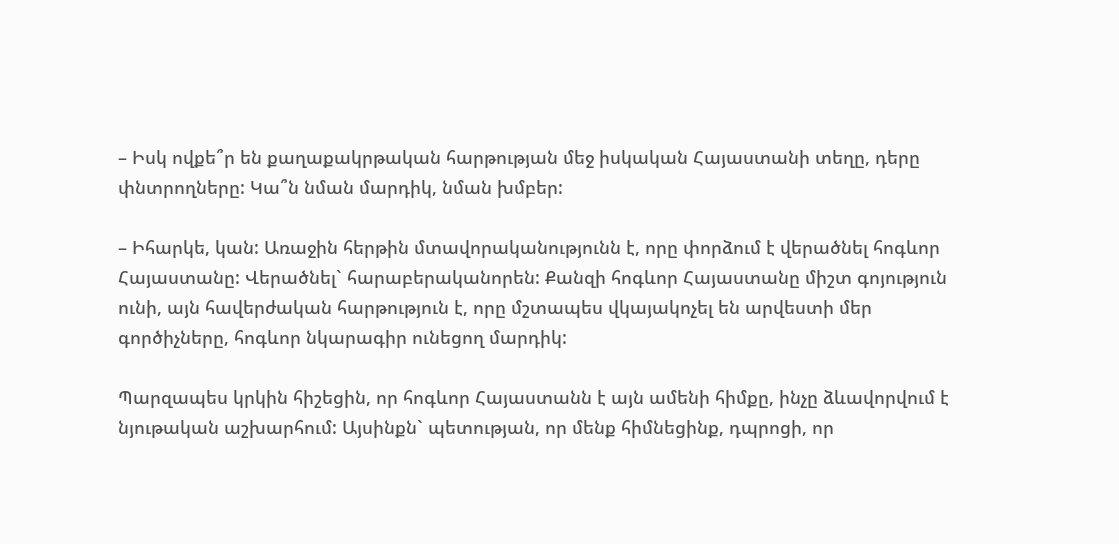– Իսկ ովքե՞ր են քաղաքակրթական հարթության մեջ իսկական Հայաստանի տեղը, դերը փնտրողները: Կա՞ն նման մարդիկ, նման խմբեր:

– Իհարկե, կան: Առաջին հերթին մտավորականությունն է, որը փորձում է վերածնել հոգևոր Հայաստանը: Վերածնել` հարաբերականորեն: Քանզի հոգևոր Հայաստանը միշտ գոյություն ունի, այն հավերժական հարթություն է, որը մշտապես վկայակոչել են արվեստի մեր գործիչները, հոգևոր նկարագիր ունեցող մարդիկ:

Պարզապես կրկին հիշեցին, որ հոգևոր Հայաստանն է այն ամենի հիմքը, ինչը ձևավորվում է նյութական աշխարհում: Այսինքն` պետության, որ մենք հիմնեցինք, դպրոցի, որ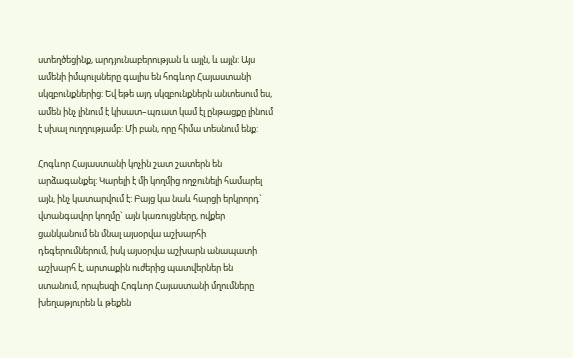ստեղծեցինք, արդյունաբերության և այլն, և այլն: Այս ամենի իմպուլսները գալիս են հոգևոր Հայաստանի սկզբունքներից: Եվ եթե այդ սկզբունքներն անտեսում ես, ամեն ինչ լինում է կիսատ–պռատ կամ էլ ընթացքը լինում է սխալ ուղղությամբ: Մի բան, որը հիմա տեսնում ենք:

Հոգևոր Հայաստանի կոչին շատ շատերն են արձագանքել: Կարելի է մի կողմից ողջունելի համարել այն, ինչ կատարվում է: Բայց կա նաև հարցի երկրորդ` վտանգավոր կողմը` այն կառույցները, ովքեր ցանկանում են մնալ այսօրվա աշխարհի դեգերումներում, իսկ այսօրվա աշխարն անապատի աշխարհ է, արտաքին ուժերից պատվերներ են ստանում, որպեսզի Հոգևոր Հայաստանի մղումները խեղաթյուրեն և թեքեն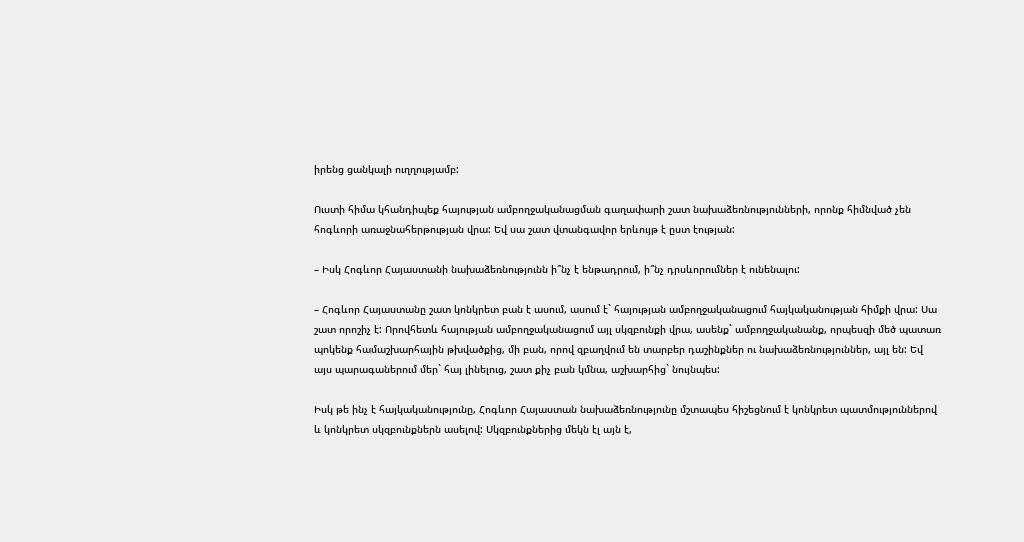իրենց ցանկալի ուղղությամբ:

Ուստի հիմա կհանդիպեք հայության ամբողջականացման գաղափարի շատ նախաձեռնությունների, որոնք հիմնված չեն հոգևորի առաջնահերթության վրա: Եվ սա շատ վտանգավոր երևույթ է ըստ էության:

– Իսկ Հոգևոր Հայաստանի նախաձեռնությունն ի՞նչ է ենթադրում, ի՞նչ դրսևորումներ է ունենալու:

– Հոգևոր Հայաստանը շատ կոնկրետ բան է ասում, ասում է` հայության ամբողջականացում հայկականության հիմքի վրա: Սա շատ որոշիչ է: Որովհետև հայության ամբողջականացում այլ սկզբունքի վրա, ասենք` ամբողջականանք, որպեսզի մեծ պատառ պոկենք համաշխարհային թխվածքից, մի բան, որով զբաղվում են տարբեր դաշինքներ ու նախաձեռնություններ, այլ են: Եվ այս պարագաներում մեր` հայ լինելուց, շատ քիչ բան կմնա, աշխարհից` նույնպես:

Իսկ թե ինչ է հայկականությունը, Հոգևոր Հայաստան նախաձեռնությունը մշտապես հիշեցնում է կոնկրետ պատմություններով և կոնկրետ սկզբունքներն ասելով: Սկզբունքներից մեկն էլ այն է,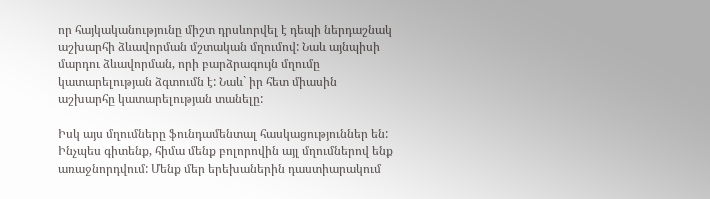որ հայկականությունը միշտ դրսևորվել է դեպի ներդաշնակ աշխարհի ձևավորման մշտական մղումով: Նաև այնպիսի մարդու ձևավորման, որի բարձրագույն մղումը կատարելության ձգտումն է: Նաև` իր հետ միասին աշխարհը կատարելության տանելը:

Իսկ այս մղումները ֆունդամենտալ հասկացություններ են: Ինչպես գիտենք, հիմա մենք բոլորովին այլ մղումներով ենք առաջնորդվում: Մենք մեր երեխաներին դաստիարակում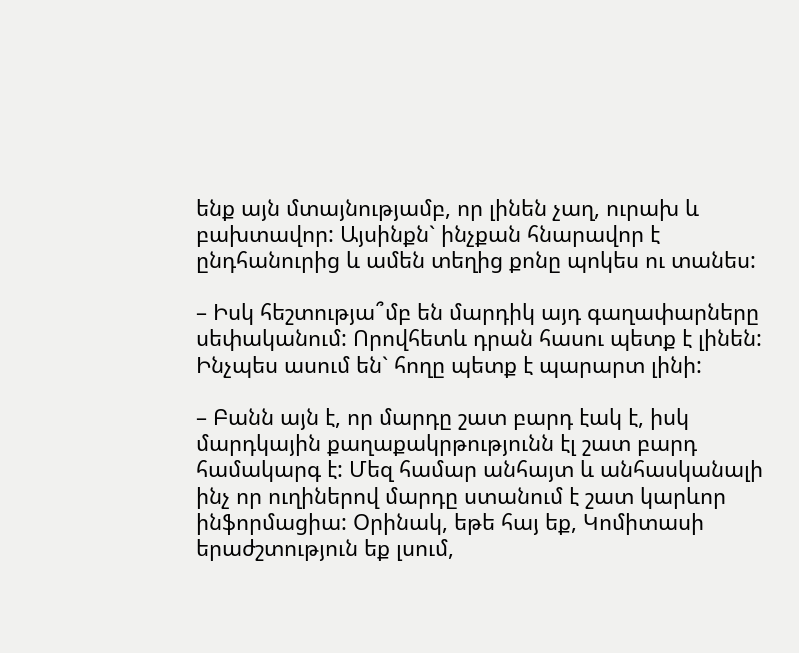ենք այն մտայնությամբ, որ լինեն չաղ, ուրախ և բախտավոր: Այսինքն` ինչքան հնարավոր է ընդհանուրից և ամեն տեղից քոնը պոկես ու տանես:

– Իսկ հեշտությա՞մբ են մարդիկ այդ գաղափարները սեփականում: Որովհետև դրան հասու պետք է լինեն: Ինչպես ասում են` հողը պետք է պարարտ լինի:

– Բանն այն է, որ մարդը շատ բարդ էակ է, իսկ մարդկային քաղաքակրթությունն էլ շատ բարդ համակարգ է: Մեզ համար անհայտ և անհասկանալի ինչ որ ուղիներով մարդը ստանում է շատ կարևոր ինֆորմացիա: Օրինակ, եթե հայ եք, Կոմիտասի երաժշտություն եք լսում,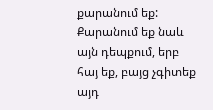քարանում եք: Քարանում եք նաև այն դեպքում, երբ հայ եք, բայց չգիտեք այդ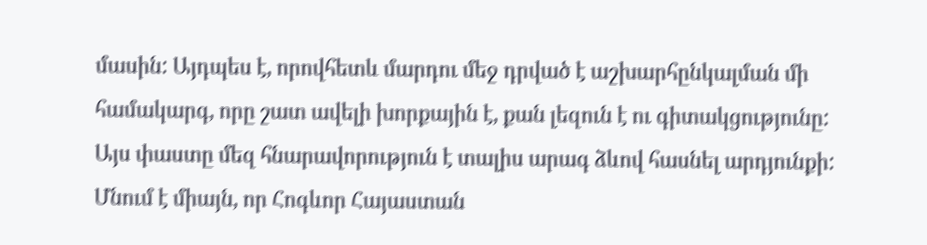մասին: Այդպես է, որովհետև մարդու մեջ դրված է աշխարհընկալման մի համակարգ, որը շատ ավելի խորքային է, քան լեզուն է ու գիտակցությունը: Այս փաստը մեզ հնարավորություն է տալիս արագ ձևով հասնել արդյունքի: Մնում է միայն, որ Հոգևոր Հայաստան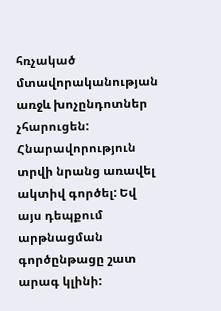հռչակած մտավորականության առջև խոչընդոտներ չհարուցեն: Հնարավորություն տրվի նրանց առավել ակտիվ գործել: Եվ այս դեպքում արթնացման գործընթացը շատ արագ կլինի: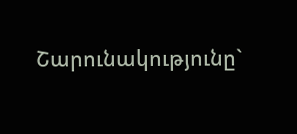Շարունակությունը`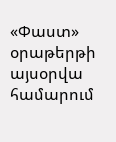«Փաստ» օրաթերթի այսօրվա համարում